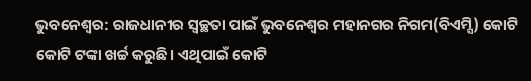ଭୁବନେଶ୍ବର: ରାଜଧାନୀର ସ୍ବଚ୍ଛତା ପାଇଁ ଭୁବନେଶ୍ବର ମହାନଗର ନିଗମ(ବିଏମ୍ସି) କୋଟି କୋଟି ଟଙ୍କା ଖର୍ଚ୍ଚ କରୁଛି। ଏଥିପାଇଁ କୋଟି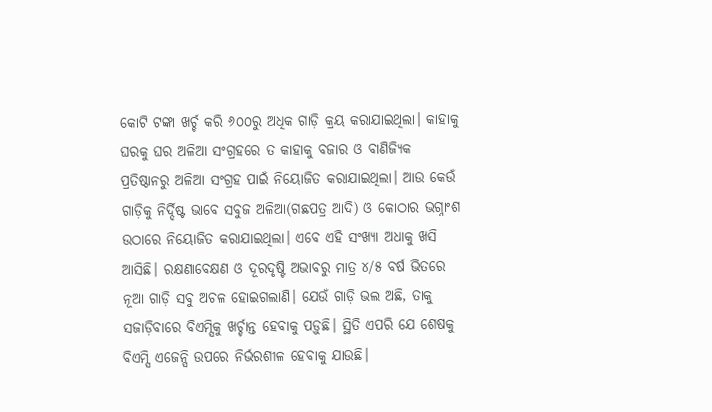କୋଟି ଟଙ୍କା ଖର୍ଚ୍ଚ କରି ୬୦୦ରୁ ଅଧିକ ଗାଡ଼ି କ୍ରୟ କରାଯାଇଥିଲା। କାହାକୁ ଘରକୁ ଘର ଅଳିଆ ସଂଗ୍ରହରେ ତ କାହାକୁ ବଜାର ଓ ବାଣିଜ୍ୟିକ ପ୍ରତିଷ୍ଠାନରୁ ଅଳିଆ ସଂଗ୍ରହ ପାଇଁ ନିୟୋଜିତ କରାଯାଇଥିଲା। ଆଉ କେଉଁ ଗାଡ଼ିକୁ ନିର୍ଦ୍ଦିଷ୍ଟ ଭାବେ ସବୁଜ ଅଳିଆ(ଗଛପତ୍ର ଆଦି) ଓ କୋଠାର ଭଗ୍ନାଂଶ ଉଠାରେ ନିୟୋଜିତ କରାଯାଇଥିଲା। ଏବେ ଏହି ସଂଖ୍ୟା ଅଧାକୁ ଖସି ଆସିଛି। ରକ୍ଷଣାବେକ୍ଷଣ ଓ ଦୂରଦୃଷ୍ଟି ଅଭାବରୁ ମାତ୍ର ୪/୫ ବର୍ଷ ଭିତରେ ନୂଆ ଗାଡ଼ି ସବୁ ଅଚଳ ହୋଇଗଲାଣି। ଯେଉଁ ଗାଡ଼ି ଭଲ ଅଛି, ତାକୁ ସଜାଡ଼ିବାରେ ବିଏମ୍ସିକୁ ଖର୍ଚ୍ଚାନ୍ତ ହେବାକୁ ପଡ଼ୁଛି। ସ୍ଥିତି ଏପରି ଯେ ଶେଷକୁ ବିଏମ୍ସି ଏଜେନ୍ସି ଉପରେ ନିର୍ଭରଶୀଳ ହେବାକୁ ଯାଉଛି।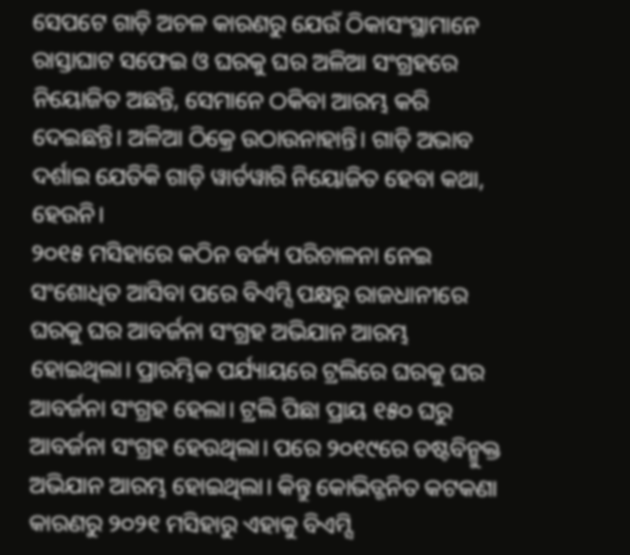ସେପଟେ ଗାଡ଼ି ଅଚଳ କାରଣରୁ ଯେଉଁ ଠିକାସଂସ୍ଥାମାନେ ରାସ୍ତାଘାଟ ସଫେଇ ଓ ଘରକୁ ଘର ଅଳିଆ ସଂଗ୍ରହରେ ନିୟୋଜିତ ଅଛନ୍ତି, ସେମାନେ ଠକିବା ଆରମ୍ଭ କରି ଦେଇଛନ୍ତି। ଅଳିଆ ଠିକ୍ରେ ଉଠାଉନାହାନ୍ତି। ଗାଡ଼ି ଅଭାବ ଦର୍ଶାଇ ଯେତିକି ଗାଡ଼ି ୱାର୍ଡୱାରି ନିୟୋଜିତ ହେବା କଥା, ହେଉନି।
୨୦୧୫ ମସିହାରେ କଠିନ ବର୍ଜ୍ୟ ପରିଚାଳନା ନେଇ ସଂଶୋଧିତ ଆସିବା ପରେ ବିଏମ୍ସି ପକ୍ଷରୁ ରାଜଧାନୀରେ ଘରକୁ ଘର ଆବର୍ଜନା ସଂଗ୍ରହ ଅଭିଯାନ ଆରମ୍ଭ ହୋଇଥିଲା। ପ୍ରାରମ୍ଭିକ ପର୍ଯ୍ୟାୟରେ ଟ୍ରଲିରେ ଘରକୁ ଘର ଆବର୍ଜନା ସଂଗ୍ରହ ହେଲା। ଟ୍ରଲି ପିଛା ପ୍ରାୟ ୧୫୦ ଘରୁ ଆବର୍ଜନା ସଂଗ୍ରହ ହେଉଥିଲା। ପରେ ୨୦୧୯ରେ ଡଷ୍ଟବିନ୍ମୁକ୍ତ ଅଭିଯାନ ଆରମ୍ଭ ହୋଇଥିଲା। କିନ୍ତୁ କୋଭିଡ୍ଜନିତ କଟକଣା କାରଣରୁ ୨୦୨୧ ମସିହାରୁ ଏହାକୁ ବିଏମ୍ସି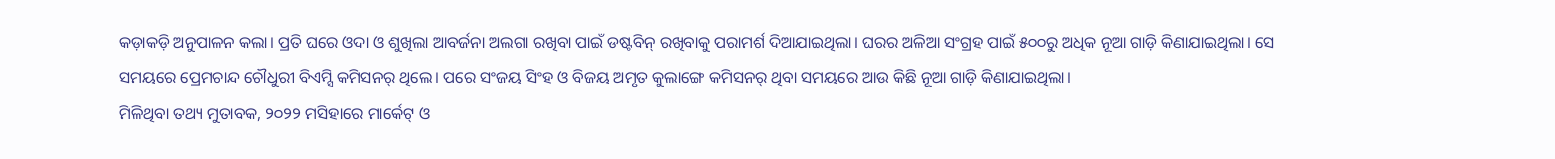କଡ଼ାକଡ଼ି ଅନୁପାଳନ କଲା। ପ୍ରତି ଘରେ ଓଦା ଓ ଶୁଖିଲା ଆବର୍ଜନା ଅଲଗା ରଖିବା ପାଇଁ ଡଷ୍ଟବିନ୍ ରଖିବାକୁ ପରାମର୍ଶ ଦିଆଯାଇଥିଲା। ଘରର ଅଳିଆ ସଂଗ୍ରହ ପାଇଁ ୫୦୦ରୁ ଅଧିକ ନୂଆ ଗାଡ଼ି କିଣାଯାଇଥିଲା। ସେ ସମୟରେ ପ୍ରେମଚାନ୍ଦ ଚୌଧୁରୀ ବିଏମ୍ସି କମିସନର୍ ଥିଲେ। ପରେ ସଂଜୟ ସିଂହ ଓ ବିଜୟ ଅମୃତ କୁଲାଙ୍ଗେ କମିସନର୍ ଥିବା ସମୟରେ ଆଉ କିଛି ନୂଆ ଗାଡ଼ି କିଣାଯାଇଥିଲା।
ମିଳିଥିବା ତଥ୍ୟ ମୁତାବକ, ୨୦୨୨ ମସିହାରେ ମାର୍କେଟ୍ ଓ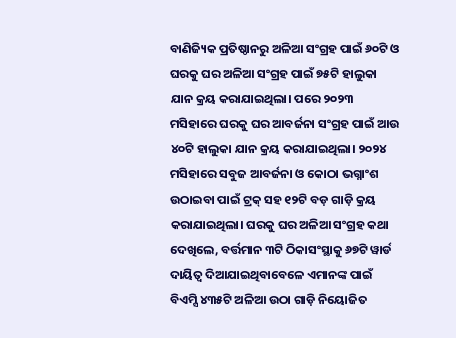ବାଣିଜ୍ୟିକ ପ୍ରତିଷ୍ଠାନରୁ ଅଳିଆ ସଂଗ୍ରହ ପାଇଁ ୬୦ଟି ଓ ଘରକୁ ଘର ଅଳିଆ ସଂଗ୍ରହ ପାଇଁ ୭୫ଟି ହାଲୁକା ଯାନ କ୍ରୟ କରାଯାଇଥିଲା। ପରେ ୨୦୨୩ ମସିହାରେ ଘରକୁ ଘର ଆବର୍ଜନା ସଂଗ୍ରହ ପାଇଁ ଆଉ ୪୦ଟି ହାଲୁକା ଯାନ କ୍ରୟ କରାଯାଇଥିଲା। ୨୦୨୪ ମସିହାରେ ସବୁଜ ଆବର୍ଜନା ଓ କୋଠା ଭଗ୍ନାଂଶ ଉଠାଇବା ପାଇଁ ଟ୍ରକ୍ ସହ ୧୨ଟି ବଡ଼ ଗାଡ଼ି କ୍ରୟ କରାଯାଇଥିଲା। ଘରକୁ ଘର ଅଳିଆ ସଂଗ୍ରହ କଥା ଦେଖିଲେ, ବର୍ତ୍ତମାନ ୩ଟି ଠିକାସଂସ୍ଥାକୁ ୬୭ଟି ୱାର୍ଡ ଦାୟିତ୍ବ ଦିଆଯାଇଥିବାବେଳେ ଏମାନଙ୍କ ପାଇଁ ବିଏମ୍ସି ୪୩୫ଟି ଅଳିଆ ଉଠା ଗାଡ଼ି ନିୟୋଜିତ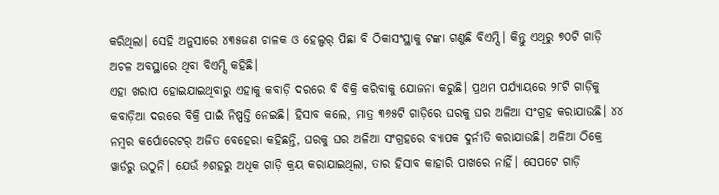କରିଥିଲା। ସେହି ଅନୁସାରେ ୪୩୫ଜଣ ଚାଳକ ଓ ହେଲ୍ପର୍ ପିଛା ବି ଠିକାସଂସ୍ଥାକୁ ଟଙ୍କା ଗଣୁଛି ବିଏମ୍ସି। କିନ୍ତୁ ଏଥିରୁ ୭୦ଟି ଗାଡ଼ି ଅଚଳ ଅବସ୍ଥାରେ ଥିବା ବିଏମ୍ସି କହିଛି।
ଏହା ଖରାପ ହୋଇଯାଇଥିବାରୁ ଏହାକୁ କବାଡ଼ି ଦରରେ ବି ବିକ୍ରି କରିବାକୁ ଯୋଜନା କରୁଛି। ପ୍ରଥମ ପର୍ଯ୍ୟାୟରେ ୨୮ଟି ଗାଡ଼ିକୁ କବାଡ଼ିଆ ଦରରେ ବିକ୍ରି ପାଇଁ ନିଷ୍ପତ୍ତି ନେଇଛି। ହିସାବ କଲେ, ମାତ୍ର ୩୬୫ଟି ଗାଡ଼ିରେ ଘରକୁ ଘର ଅଳିଆ ସଂଗ୍ରହ କରାଯାଉଛି। ୪୪ ନମ୍ବର କର୍ପୋରେଟର୍ ଅଜିତ ବେହେରା କହିଛନ୍ତି, ଘରକୁ ଘର ଅଳିଆ ସଂଗ୍ରହରେ ବ୍ୟାପକ ଦୁର୍ନୀତି କରାଯାଉଛି। ଅଳିଆ ଠିକ୍ରେ ୱାର୍ଡରୁ ଉଠୁନି। ଯେଉଁ ୬ଶହରୁ ଅଧିକ ଗାଡ଼ି କ୍ରୟ କରାଯାଇଥିଲା, ତାର ହିସାବ କାହାରି ପାଖରେ ନାହିଁ। ସେପଟେ ଗାଡ଼ି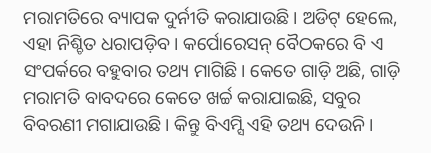ମରାମତିରେ ବ୍ୟାପକ ଦୁର୍ନୀତି କରାଯାଉଛି। ଅଡିଟ୍ ହେଲେ, ଏହା ନିଶ୍ଚିତ ଧରାପଡ଼ିବ। କର୍ପୋରେସନ୍ ବୈଠକରେ ବି ଏ ସଂପର୍କରେ ବହୁବାର ତଥ୍ୟ ମାଗିଛି। କେତେ ଗାଡ଼ି ଅଛି, ଗାଡ଼ି ମରାମତି ବାବଦରେ କେତେ ଖର୍ଚ୍ଚ କରାଯାଇଛି, ସବୁର ବିବରଣୀ ମଗାଯାଉଛି। କିନ୍ତୁ ବିଏମ୍ସି ଏହି ତଥ୍ୟ ଦେଉନି।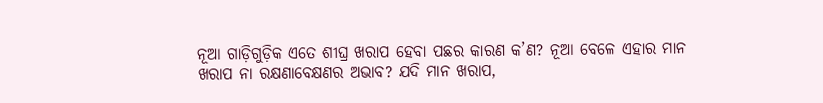ନୂଆ ଗାଡ଼ିଗୁଡ଼ିକ ଏତେ ଶୀଘ୍ର ଖରାପ ହେବା ପଛର କାରଣ କ’ଣ? ନୂଆ ବେଳେ ଏହାର ମାନ ଖରାପ ନା ରକ୍ଷଣାବେକ୍ଷଣର ଅଭାବ? ଯଦି ମାନ ଖରାପ,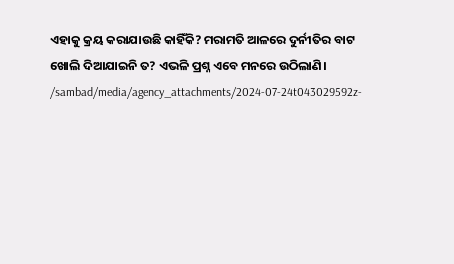ଏହାକୁ କ୍ରୟ କରାଯାଉଛି କାହିଁକି? ମରାମତି ଆଳରେ ଦୁର୍ନୀତିର ବାଟ ଖୋଲି ଦିଆଯାଇନି ତ? ଏଭଳି ପ୍ରଶ୍ନ ଏବେ ମନରେ ଉଠିଲାଣି।
/sambad/media/agency_attachments/2024-07-24t043029592z-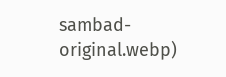sambad-original.webp)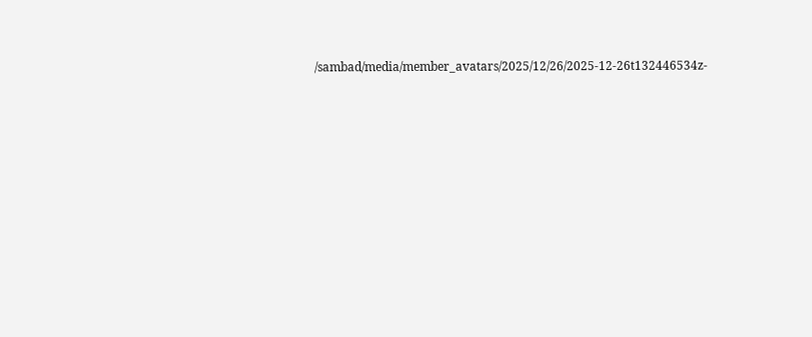/sambad/media/member_avatars/2025/12/26/2025-12-26t132446534z-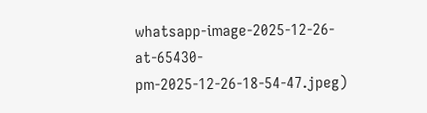whatsapp-image-2025-12-26-at-65430-pm-2025-12-26-18-54-47.jpeg)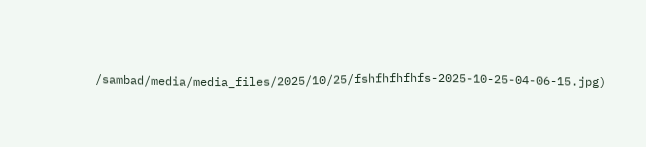/sambad/media/media_files/2025/10/25/fshfhfhfhfs-2025-10-25-04-06-15.jpg)